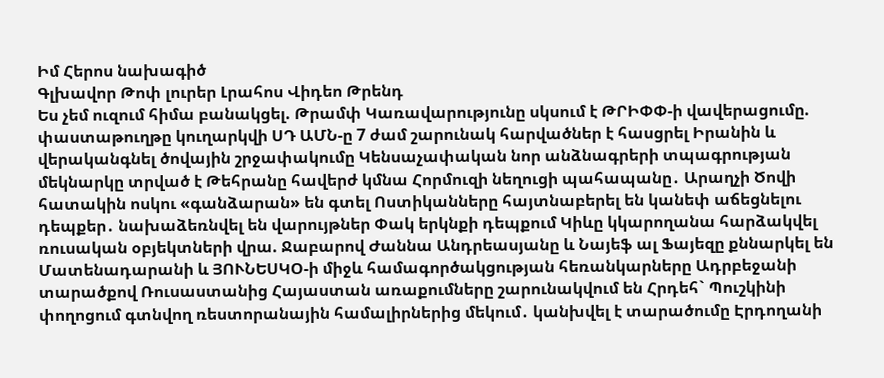Իմ Հերոս նախագիծ
Գլխավոր Թոփ լուրեր Լրահոս Վիդեո Թրենդ
Ես չեմ ուզում հիմա բանակցել. Թրամփ Կառավարությունը սկսում է ԹՐԻՓՓ-ի վավերացումը. փաստաթուղթը կուղարկվի ՍԴ ԱՄՆ-ը 7 ժամ շարունակ հարվածներ է հասցրել Իրանին և վերականգնել ծովային շրջափակումը Կենսաչափական նոր անձնագրերի տպագրության մեկնարկը տրված է Թեհրանը հավերժ կմնա Հորմուզի նեղուցի պահապանը․ Արաղչի Ծովի հատակին ոսկու «գանձարան» են գտել Ոստիկանները հայտնաբերել են կանեփ աճեցնելու դեպքեր․ նախաձեռնվել են վարույթներ Փակ երկնքի դեպքում Կիևը կկարողանա հարձակվել ռուսական օբյեկտների վրա. Ջաբարով Ժաննա Անդրեասյանը և Նայեֆ ալ Ֆայեզը քննարկել են Մատենադարանի և ՅՈՒՆԵՍԿՕ-ի միջև համագործակցության հեռանկարները Ադրբեջանի տարածքով Ռուսաստանից Հայաստան առաքումները շարունակվում են Հրդեհ` Պուշկինի փողոցում գտնվող ռեստորանային համալիրներից մեկում․ կանխվել է տարածումը Էրդողանի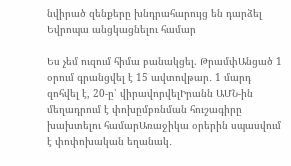նվիրած զենքերը խնդրահարույց են դարձել Եվրոպա անցկացնելու համար

Ես չեմ ուզում հիմա բանակցել. ԹրամփԱնցած 1 օրում գրանցվել է 15 ավտովթար․ 1 մարդ զոհվել է, 20-ը՝ վիրավորվելԻրանն ԱՄՆ-ին մեղադրում է փոխըմբռնման հուշագիրը խախտելու համարԱռաջիկա օրերին սպասվում է փոփոխական եղանակ․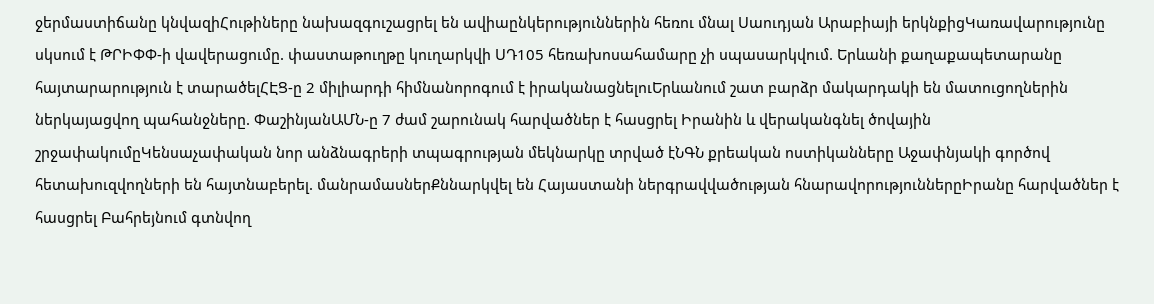ջերմաստիճանը կնվազիՀութիները նախազգուշացրել են ավիաընկերություններին հեռու մնալ Սաուդյան Արաբիայի երկնքիցԿառավարությունը սկսում է ԹՐԻՓՓ-ի վավերացումը. փաստաթուղթը կուղարկվի ՍԴ105 հեռախոսահամարը չի սպասարկվում. Երևանի քաղաքապետարանը հայտարարություն է տարածելՀԷՑ-ը 2 միլիարդի հիմնանորոգում է իրականացնելուԵրևանում շատ բարձր մակարդակի են մատուցողներին ներկայացվող պահանջները. ՓաշինյանԱՄՆ-ը 7 ժամ շարունակ հարվածներ է հասցրել Իրանին և վերականգնել ծովային շրջափակումըԿենսաչափական նոր անձնագրերի տպագրության մեկնարկը տրված էՆԳՆ քրեական ոստիկանները Աջափնյակի գործով հետախուզվողների են հայտնաբերել. մանրամասներՔննարկվել են Հայաստանի ներգրավվածության հնարավորություններըԻրանը հարվածներ է հասցրել Բահրեյնում գտնվող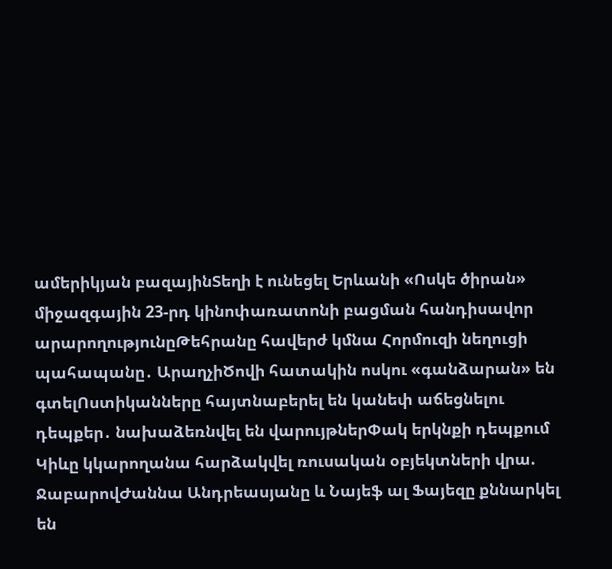ամերիկյան բազայինՏեղի է ունեցել Երևանի «Ոսկե ծիրան» միջազգային 23-րդ կինոփառատոնի բացման հանդիսավոր արարողությունըԹեհրանը հավերժ կմնա Հորմուզի նեղուցի պահապանը․ ԱրաղչիԾովի հատակին ոսկու «գանձարան» են գտելՈստիկանները հայտնաբերել են կանեփ աճեցնելու դեպքեր․ նախաձեռնվել են վարույթներՓակ երկնքի դեպքում Կիևը կկարողանա հարձակվել ռուսական օբյեկտների վրա. ՋաբարովԺաննա Անդրեասյանը և Նայեֆ ալ Ֆայեզը քննարկել են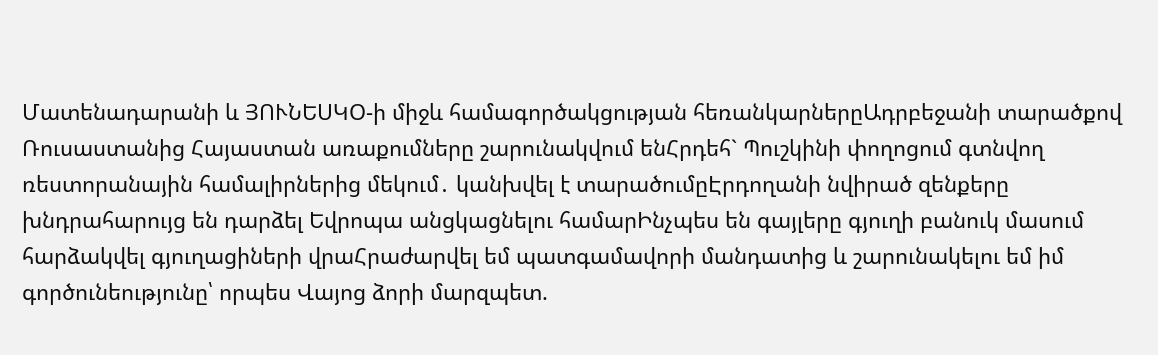Մատենադարանի և ՅՈՒՆԵՍԿՕ-ի միջև համագործակցության հեռանկարներըԱդրբեջանի տարածքով Ռուսաստանից Հայաստան առաքումները շարունակվում ենՀրդեհ` Պուշկինի փողոցում գտնվող ռեստորանային համալիրներից մեկում․ կանխվել է տարածումըԷրդողանի նվիրած զենքերը խնդրահարույց են դարձել Եվրոպա անցկացնելու համարԻնչպես են գայլերը գյուղի բանուկ մասում հարձակվել գյուղացիների վրաՀրաժարվել եմ պատգամավորի մանդատից և շարունակելու եմ իմ գործունեությունը՝ որպես Վայոց ձորի մարզպետ.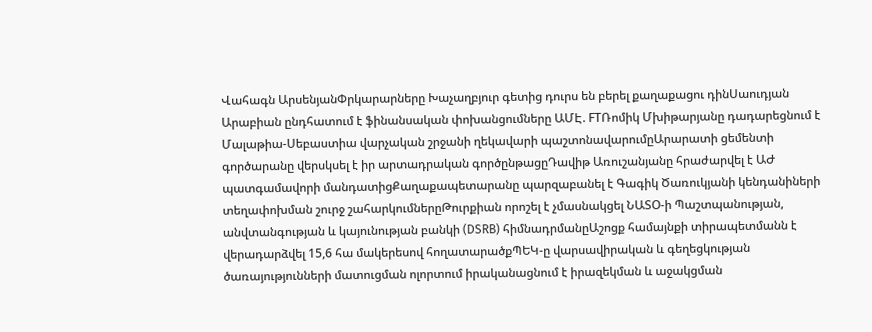Վահագն ԱրսենյանՓրկարարները Խաչաղբյուր գետից դուրս են բերել քաղաքացու դինՍաուդյան Արաբիան ընդհատում է ֆինանսական փոխանցումները ԱՄԷ. FTՌոմիկ Մխիթարյանը դադարեցնում է Մալաթիա-Սեբաստիա վարչական շրջանի ղեկավարի պաշտոնավարումըԱրարատի ցեմենտի գործարանը վերսկսել է իր արտադրական գործընթացըԴավիթ Առուշանյանը հրաժարվել է ԱԺ պատգամավորի մանդատիցՔաղաքապետարանը պարզաբանել է Գագիկ Ծառուկյանի կենդանիների տեղափոխման շուրջ շահարկումներըԹուրքիան որոշել է չմասնակցել ՆԱՏՕ-ի Պաշտպանության, անվտանգության և կայունության բանկի (DSRB) հիմնադրմանըԱշոցք համայնքի տիրապետմանն է վերադարձվել 15,6 հա մակերեսով հողատարածքՊԵԿ-ը վարսավիրական և գեղեցկության ծառայությունների մատուցման ոլորտում իրականացնում է իրազեկման և աջակցման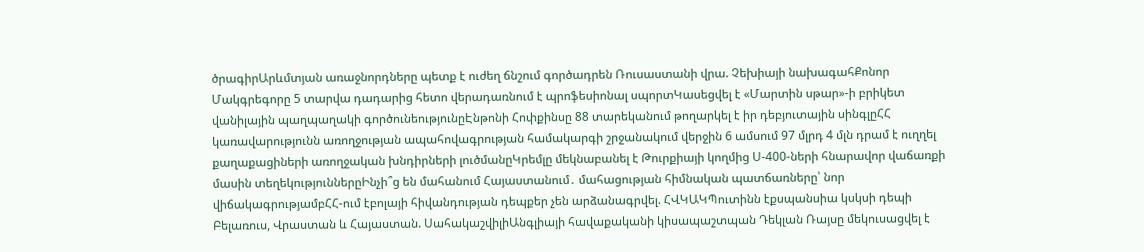ծրագիրԱրևմտյան առաջնորդները պետք է ուժեղ ճնշում գործադրեն Ռուսաստանի վրա. Չեխիայի նախագահՔոնոր Մակգրեգորը 5 տարվա դադարից հետո վերադառնում է պրոֆեսիոնալ սպորտԿասեցվել է «Մարտին սթար»-ի բրիկետ վանիլային պաղպաղակի գործունեությունըԷնթոնի Հոփքինսը 88 տարեկանում թողարկել է իր դեբյուտային սինգլըՀՀ կառավարությունն առողջության ապահովագրության համակարգի շրջանակում վերջին 6 ամսում 97 մլրդ 4 մլն դրամ է ուղղել քաղաքացիների առողջական խնդիրների լուծմանըԿրեմլը մեկնաբանել է Թուրքիայի կողմից Ս-400-ների հնարավոր վաճառքի մասին տեղեկություններըԻնչի՞ց են մահանում Հայաստանում․ մահացության հիմնական պատճառները՝ նոր վիճակագրությամբՀՀ-ում էբոլայի հիվանդության դեպքեր չեն արձանագրվել. ՀՎԿԱԿՊուտինն էքսպանսիա կսկսի դեպի Բելառուս, Վրաստան և Հայաստան. ՍահակաշվիլիԱնգլիայի հավաքականի կիսապաշտպան Դեկլան Ռայսը մեկուսացվել է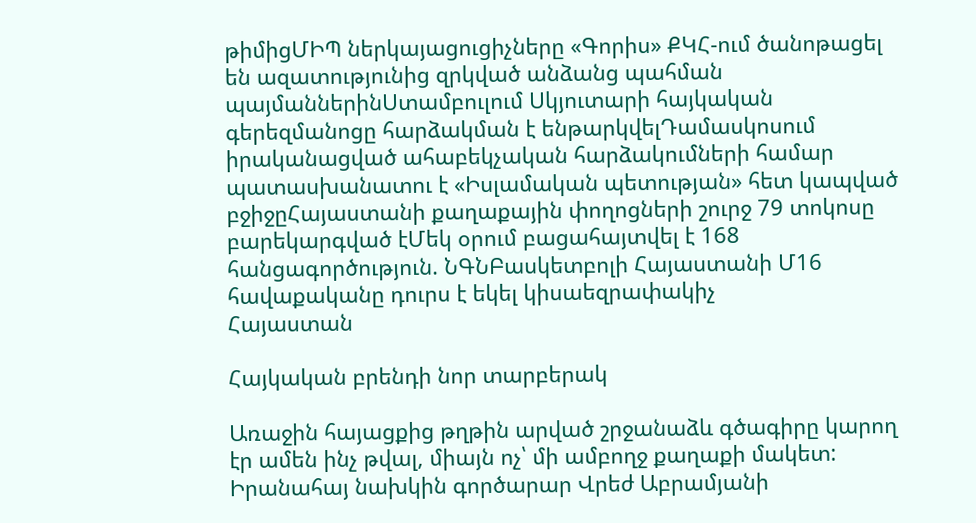թիմիցՄԻՊ ներկայացուցիչները «Գորիս» ՔԿՀ-ում ծանոթացել են ազատությունից զրկված անձանց պահման պայմաններինՍտամբուլում Սկյուտարի հայկական գերեզմանոցը հարձակման է ենթարկվելԴամասկոսում իրականացված ահաբեկչական հարձակումների համար պատասխանատու է «Իսլամական պետության» հետ կապված բջիջըՀայաստանի քաղաքային փողոցների շուրջ 79 տոկոսը բարեկարգված էՄեկ օրում բացահայտվել է 168 հանցագործություն. ՆԳՆԲասկետբոլի Հայաստանի Մ16 հավաքականը դուրս է եկել կիսաեզրափակիչ
Հայաստան

Հայկական բրենդի նոր տարբերակ

Առաջին հայացքից թղթին արված շրջանաձև գծագիրը կարող էր ամեն ինչ թվալ, միայն ոչ՝ մի ամբողջ քաղաքի մակետ: Իրանահայ նախկին գործարար Վրեժ Աբրամյանի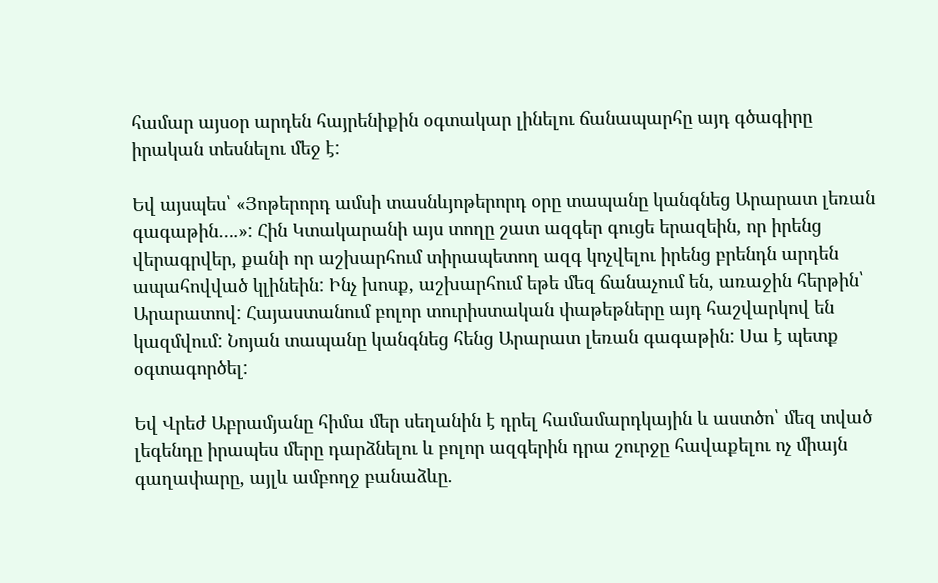համար այսօր արդեն հայրենիքին օգտակար լինելու ճանապարհը այդ գծագիրը իրական տեսնելու մեջ է:

Եվ այսպես՝ «Յոթերորդ ամսի տասնևյոթերորդ օրը տապանը կանգնեց Արարատ լեռան գագաթին….»: Հին Կտակարանի այս տողը շատ ազգեր գուցե երազեին, որ իրենց վերագրվեր, քանի որ աշխարհում տիրապետող ազգ կոչվելու իրենց բրենդն արդեն ապահովված կլինեին: Ինչ խոսք, աշխարհում եթե մեզ ճանաչում են, առաջին հերթին՝ Արարատով: Հայաստանում բոլոր տուրիստական փաթեթները այդ հաշվարկով են կազմվում: Նոյան տապանը կանգնեց հենց Արարատ լեռան գագաթին: Սա է պետք օգտագործել:

Եվ Վրեժ Աբրամյանը հիմա մեր սեղանին է դրել համամարդկային և աստծո՝ մեզ տված լեգենդը իրապես մերը դարձնելու և բոլոր ազգերին դրա շուրջը հավաքելու ոչ միայն գաղափարը, այլև ամբողջ բանաձևը.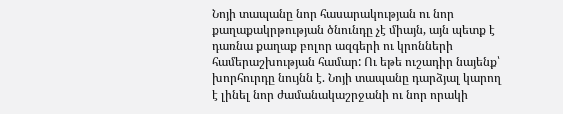Նոյի տապանը նոր հասարակության ու նոր քաղաքակրթության ծնունդը չէ միայն, այն պետք է դառնա քաղաք բոլոր ազգերի ու կրոնների համերաշխության համար: Ու եթե ուշադիր նայենք՝ խորհուրդը նույնն է. Նոյի տապանը դարձյալ կարող է լինել նոր ժամանակաշրջանի ու նոր որակի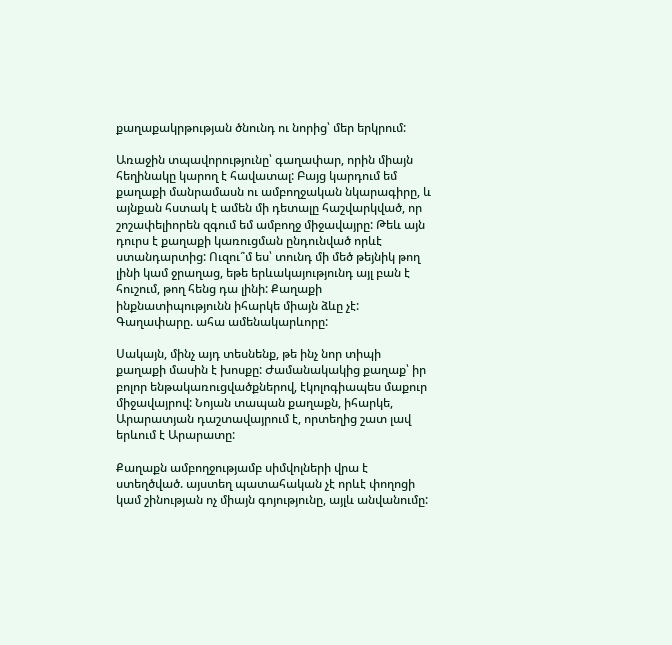քաղաքակրթության ծնունդ ու նորից՝ մեր երկրում:

Առաջին տպավորությունը՝ գաղափար, որին միայն հեղինակը կարող է հավատալ: Բայց կարդում եմ քաղաքի մանրամասն ու ամբողջական նկարագիրը, և այնքան հստակ է ամեն մի դետալը հաշվարկված, որ շոշափելիորեն զգում եմ ամբողջ միջավայրը: Թեև այն դուրս է քաղաքի կառուցման ընդունված որևէ ստանդարտից: Ուզու՞մ ես՝ տունդ մի մեծ թեյնիկ թող լինի կամ ջրաղաց, եթե երևակայությունդ այլ բան է հուշում, թող հենց դա լինի: Քաղաքի ինքնատիպությունն իհարկե միայն ձևը չէ: Գաղափարը. ահա ամենակարևորը:

Սակայն, մինչ այդ տեսնենք, թե ինչ նոր տիպի քաղաքի մասին է խոսքը: Ժամանակակից քաղաք՝ իր բոլոր ենթակառուցվածքներով, էկոլոգիապես մաքուր միջավայրով: Նոյան տապան քաղաքն, իհարկե, Արարատյան դաշտավայրում է, որտեղից շատ լավ երևում է Արարատը:

Քաղաքն ամբողջությամբ սիմվոլների վրա է ստեղծված. այստեղ պատահական չէ որևէ փողոցի կամ շինության ոչ միայն գոյությունը, այլև անվանումը: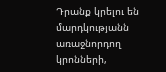Դրանք կրելու են մարդկությանն առաջնորդող կրոնների,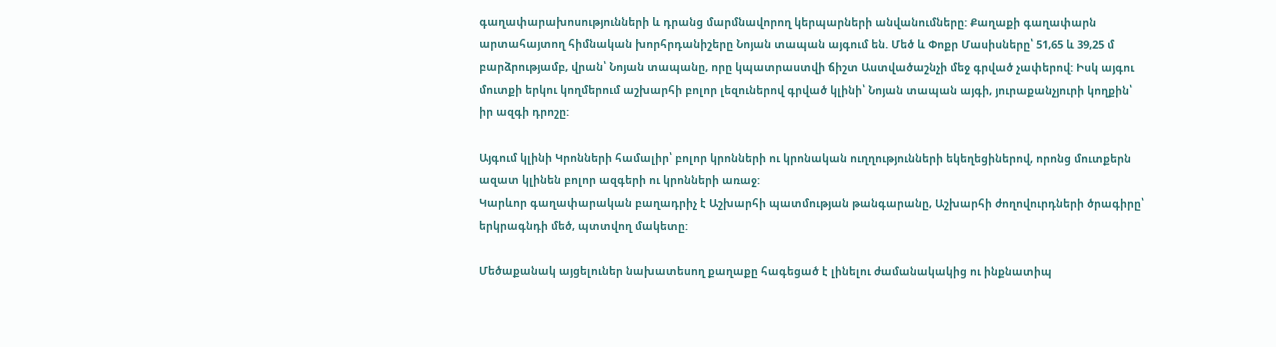գաղափարախոսությունների և դրանց մարմնավորող կերպարների անվանումները: Քաղաքի գաղափարն արտահայտող հիմնական խորհրդանիշերը Նոյան տապան այգում են. Մեծ և Փոքր Մասիսները՝ 51,65 և 39,25 մ բարձրությամբ, վրան՝ Նոյան տապանը, որը կպատրաստվի ճիշտ Աստվածաշնչի մեջ գրված չափերով: Իսկ այգու մուտքի երկու կողմերում աշխարհի բոլոր լեզուներով գրված կլինի՝ Նոյան տապան այգի, յուրաքանչյուրի կողքին՝ իր ազգի դրոշը:

Այգում կլինի Կրոնների համալիր՝ բոլոր կրոնների ու կրոնական ուղղությունների եկեղեցիներով, որոնց մուտքերն ազատ կլինեն բոլոր ազգերի ու կրոնների առաջ:
Կարևոր գաղափարական բաղադրիչ է Աշխարհի պատմության թանգարանը, Աշխարհի ժողովուրդների ծրագիրը՝ երկրագնդի մեծ, պտտվող մակետը:

Մեծաքանակ այցելուներ նախատեսող քաղաքը հագեցած է լինելու ժամանակակից ու ինքնատիպ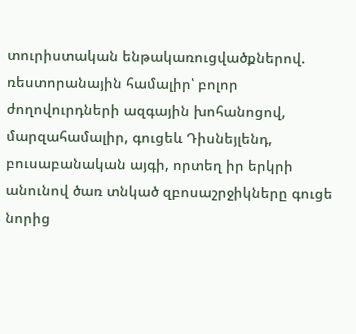տուրիստական ենթակառուցվածքներով. ռեստորանային համալիր՝ բոլոր ժողովուրդների ազգային խոհանոցով, մարզահամալիր, գուցեև Դիսնեյլենդ, բուսաբանական այգի, որտեղ իր երկրի անունով ծառ տնկած զբոսաշրջիկները գուցե նորից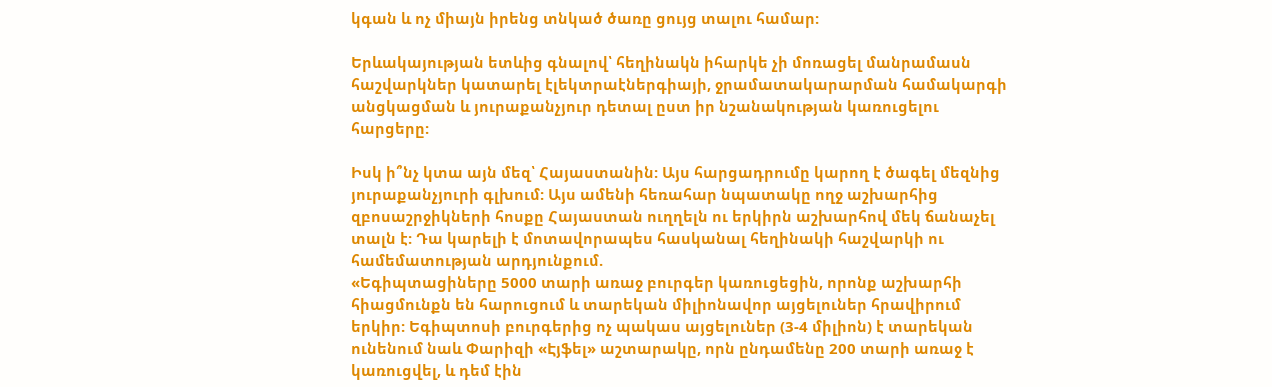կգան և ոչ միայն իրենց տնկած ծառը ցույց տալու համար:

Երևակայության ետևից գնալով՝ հեղինակն իհարկե չի մոռացել մանրամասն հաշվարկներ կատարել էլեկտրաէներգիայի, ջրամատակարարման համակարգի անցկացման և յուրաքանչյուր դետալ ըստ իր նշանակության կառուցելու հարցերը:

Իսկ ի՞նչ կտա այն մեզ՝ Հայաստանին: Այս հարցադրումը կարող է ծագել մեզնից յուրաքանչյուրի գլխում: Այս ամենի հեռահար նպատակը ողջ աշխարհից զբոսաշրջիկների հոսքը Հայաստան ուղղելն ու երկիրն աշխարհով մեկ ճանաչել տալն է: Դա կարելի է մոտավորապես հասկանալ հեղինակի հաշվարկի ու համեմատության արդյունքում.
«Եգիպտացիները 5000 տարի առաջ բուրգեր կառուցեցին, որոնք աշխարհի հիացմունքն են հարուցում և տարեկան միլիոնավոր այցելուներ հրավիրում երկիր: Եգիպտոսի բուրգերից ոչ պակաս այցելուներ (3-4 միլիոն) է տարեկան ունենում նաև Փարիզի «Էյֆել» աշտարակը, որն ընդամենը 200 տարի առաջ է կառուցվել, և դեմ էին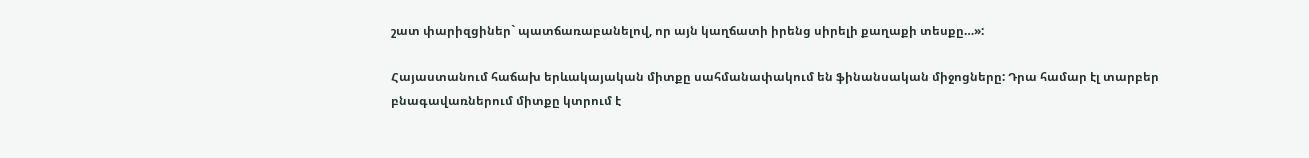շատ փարիզցիներ` պատճառաբանելով, որ այն կաղճատի իրենց սիրելի քաղաքի տեսքը…»:

Հայաստանում հաճախ երևակայական միտքը սահմանափակում են ֆինանսական միջոցները: Դրա համար էլ տարբեր բնագավառներում միտքը կտրում է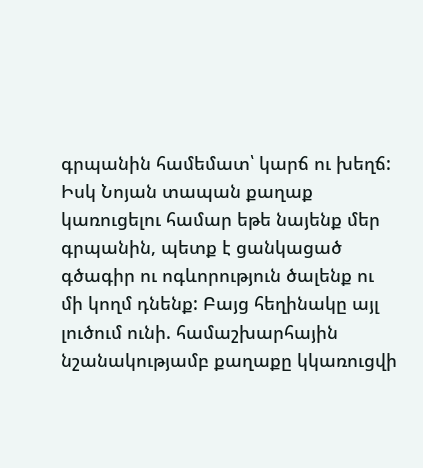գրպանին համեմատ՝ կարճ ու խեղճ: Իսկ Նոյան տապան քաղաք կառուցելու համար եթե նայենք մեր գրպանին, պետք է ցանկացած գծագիր ու ոգևորություն ծալենք ու մի կողմ դնենք: Բայց հեղինակը այլ լուծում ունի. համաշխարհային նշանակությամբ քաղաքը կկառուցվի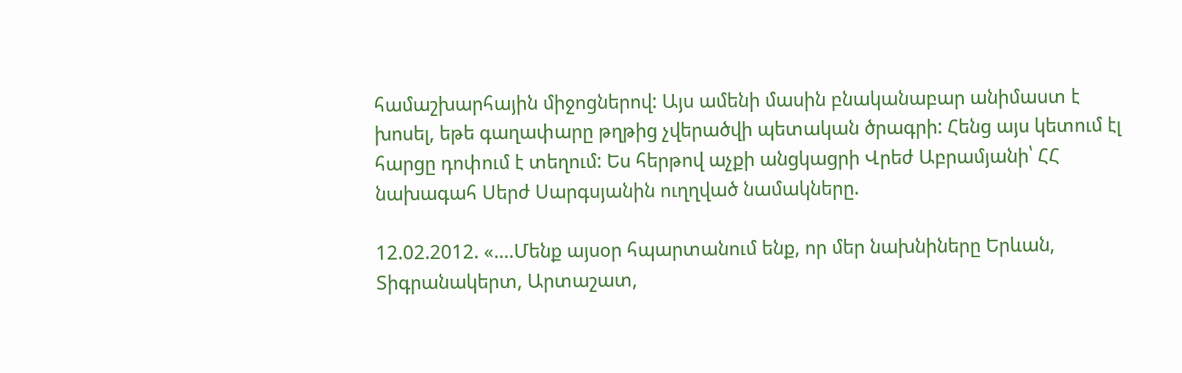համաշխարհային միջոցներով: Այս ամենի մասին բնականաբար անիմաստ է խոսել, եթե գաղափարը թղթից չվերածվի պետական ծրագրի: Հենց այս կետում էլ հարցը դոփում է տեղում: Ես հերթով աչքի անցկացրի Վրեժ Աբրամյանի՝ ՀՀ նախագահ Սերժ Սարգսյանին ուղղված նամակները.

12.02.2012. «….Մենք այսօր հպարտանում ենք, որ մեր նախնիները Երևան, Տիգրանակերտ, Արտաշատ,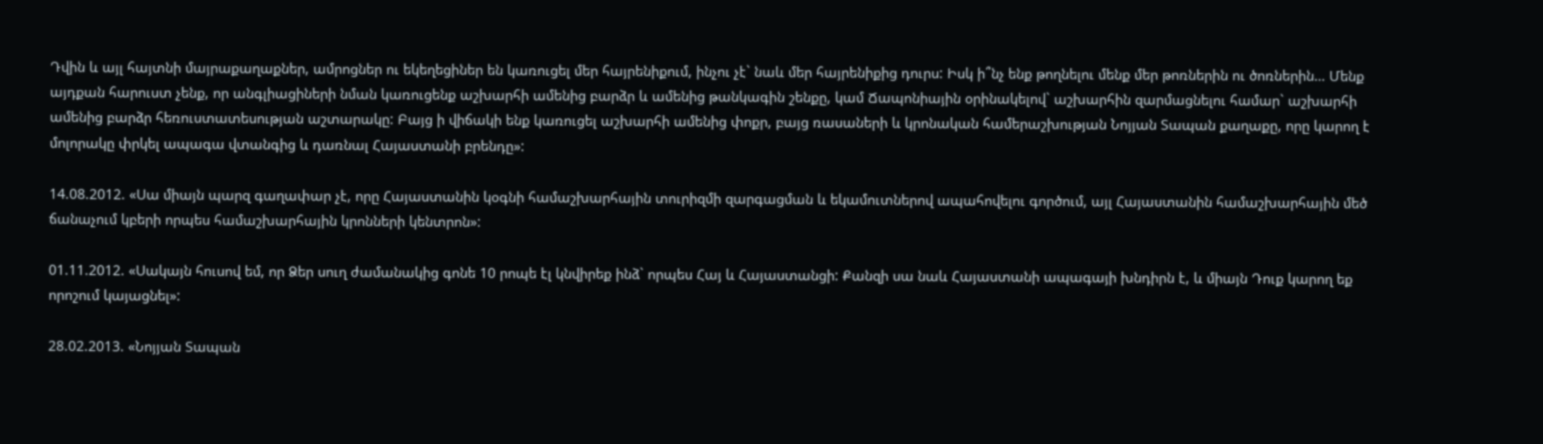Դվին և այլ հայտնի մայրաքաղաքներ, ամրոցներ ու եկեղեցիներ են կառուցել մեր հայրենիքում, ինչու չէ` նաև մեր հայրենիքից դուրս: Իսկ ի՞նչ ենք թողնելու մենք մեր թոռներին ու ծոռներին… Մենք այդքան հարուստ չենք, որ անգլիացիների նման կառուցենք աշխարհի ամենից բարձր և ամենից թանկագին շենքը, կամ Ճապոնիային օրինակելով` աշխարհին զարմացնելու համար` աշխարհի ամենից բարձր հեռուստատեսության աշտարակը: Բայց ի վիճակի ենք կառուցել աշխարհի ամենից փոքր, բայց ռասաների և կրոնական համերաշխության Նոյյան Տապան քաղաքը, որը կարող է մոլորակը փրկել ապագա վտանգից և դառնալ Հայաստանի բրենդը»:

14.08.2012. «Սա միայն պարզ գաղափար չէ, որը Հայաստանին կօգնի համաշխարհային տուրիզմի զարգացման և եկամուտներով ապահովելու գործում, այլ Հայաստանին համաշխարհային մեծ ճանաչում կբերի որպես համաշխարհային կրոնների կենտրոն»:

01.11.2012. «Սակայն հուսով եմ, որ Ձեր սուղ ժամանակից գոնե 10 րոպե էլ կնվիրեք ինձ` որպես Հայ և Հայաստանցի: Քանզի սա նաև Հայաստանի ապագայի խնդիրն է, և միայն Դուք կարող եք որոշում կայացնել»:

28.02.2013. «Նոյյան Տապան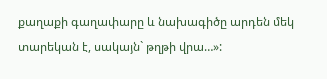քաղաքի գաղափարը և նախագիծը արդեն մեկ տարեկան է, սակայն` թղթի վրա…»: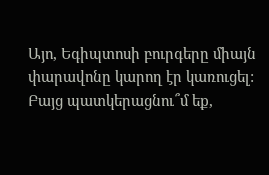Այո, Եգիպտոսի բուրգերը միայն փարավոնը կարող էր կառուցել: Բայց պատկերացնու՞մ եք,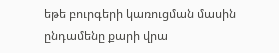եթե բուրգերի կառուցման մասին ընդամենը քարի վրա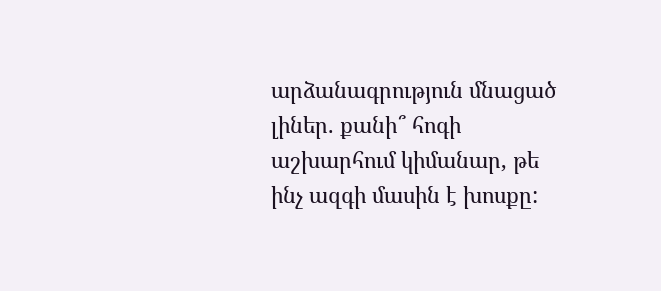արձանագրություն մնացած լիներ. քանի՞ հոգի աշխարհում կիմանար, թե ինչ ազգի մասին է խոսքը: